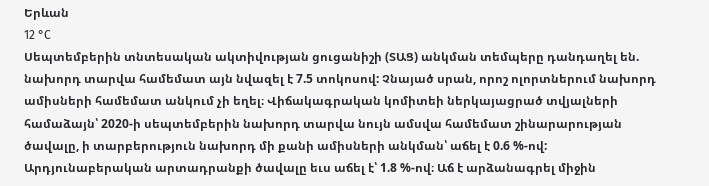Երևան
12 °C
Սեպտեմբերին տնտեսական ակտիվության ցուցանիշի (ՏԱՑ) անկման տեմպերը դանդաղել են. նախորդ տարվա համեմատ այն նվազել է 7.5 տոկոսով: Չնայած սրան, որոշ ոլորտներում նախորդ ամիսների համեմատ անկում չի եղել։ Վիճակագրական կոմիտեի ներկայացրած տվյալների համաձայն՝ 2020-ի սեպտեմբերին նախորդ տարվա նույն ամսվա համեմատ շինարարության ծավալը, ի տարբերություն նախորդ մի քանի ամիսների անկման՝ աճել է 0.6 %-ով: Արդյունաբերական արտադրանքի ծավալը եւս աճել է՝ 1.8 %-ով։ Աճ է արձանագրել միջին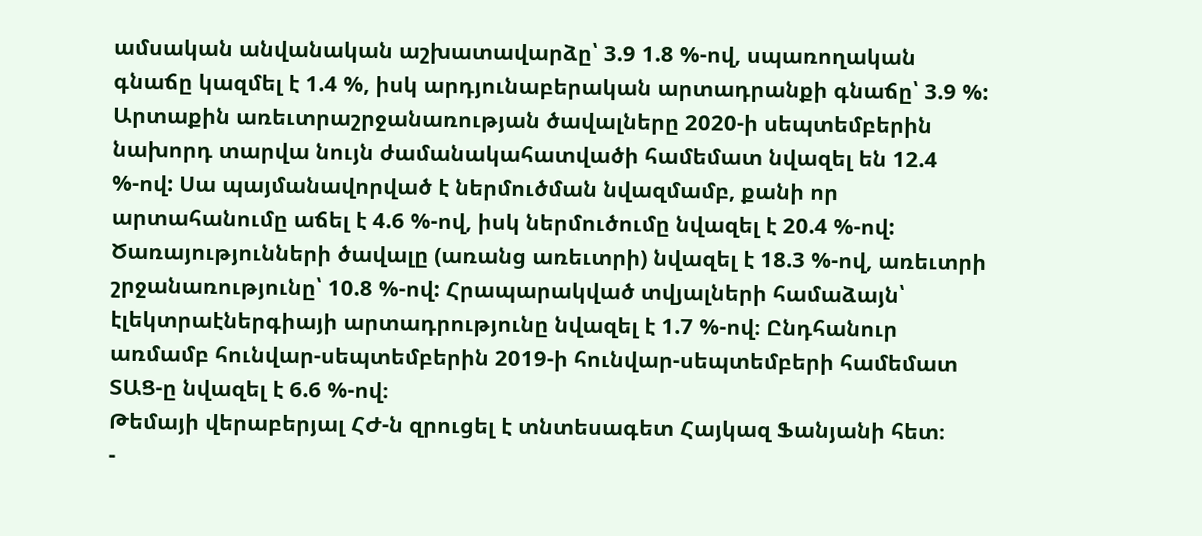ամսական անվանական աշխատավարձը՝ 3.9 1.8 %-ով, սպառողական գնաճը կազմել է 1.4 %, իսկ արդյունաբերական արտադրանքի գնաճը՝ 3.9 %:
Արտաքին առեւտրաշրջանառության ծավալները 2020-ի սեպտեմբերին նախորդ տարվա նույն ժամանակահատվածի համեմատ նվազել են 12.4 %-ով: Սա պայմանավորված է ներմուծման նվազմամբ, քանի որ արտահանումը աճել է 4.6 %-ով, իսկ ներմուծումը նվազել է 20.4 %-ով: Ծառայությունների ծավալը (առանց առեւտրի) նվազել է 18.3 %-ով, առեւտրի շրջանառությունը՝ 10.8 %-ով: Հրապարակված տվյալների համաձայն՝ էլեկտրաէներգիայի արտադրությունը նվազել է 1.7 %-ով։ Ընդհանուր առմամբ հունվար-սեպտեմբերին 2019-ի հունվար-սեպտեմբերի համեմատ ՏԱՑ-ը նվազել է 6.6 %-ով։
Թեմայի վերաբերյալ ՀԺ-ն զրուցել է տնտեսագետ Հայկազ Ֆանյանի հետ։
-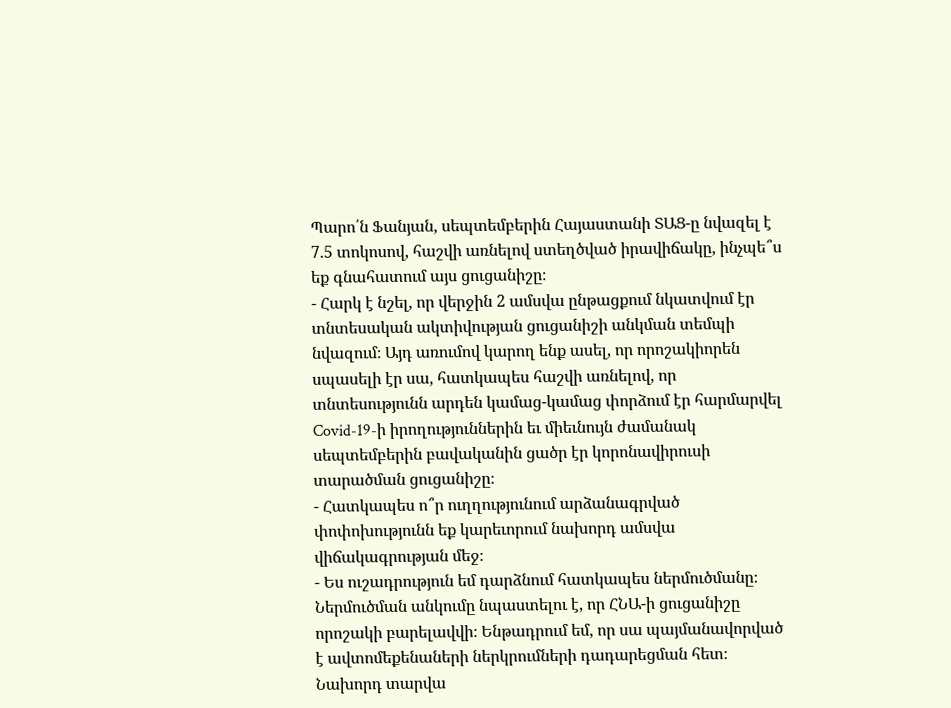Պարո՛ն Ֆանյան, սեպտեմբերին Հայաստանի ՏԱՑ-ը նվազել է 7.5 տոկոսով, հաշվի առնելով ստեղծված իրավիճակը, ինչպե՞ս եք գնահատում այս ցուցանիշը։
- Հարկ է նշել, որ վերջին 2 ամսվա ընթացքում նկատվում էր տնտեսական ակտիվության ցուցանիշի անկման տեմպի նվազում։ Այդ առումով կարող ենք ասել, որ որոշակիորեն սպասելի էր սա, հատկապես հաշվի առնելով, որ տնտեսությունն արդեն կամաց-կամաց փորձում էր հարմարվել Covid-19-ի իրողություններին եւ միեւնույն ժամանակ սեպտեմբերին բավականին ցածր էր կորոնավիրուսի տարածման ցուցանիշը։
- Հատկապես ո՞ր ուղղությունում արձանագրված փոփոխությունն եք կարեւորում նախորդ ամսվա վիճակագրության մեջ։
- Ես ուշադրություն եմ դարձնում հատկապես ներմուծմանը։ Ներմուծման անկումը նպաստելու է, որ ՀՆԱ-ի ցուցանիշը որոշակի բարելավվի։ Ենթադրում եմ, որ սա պայմանավորված է ավտոմեքենաների ներկրումների դադարեցման հետ։ Նախորդ տարվա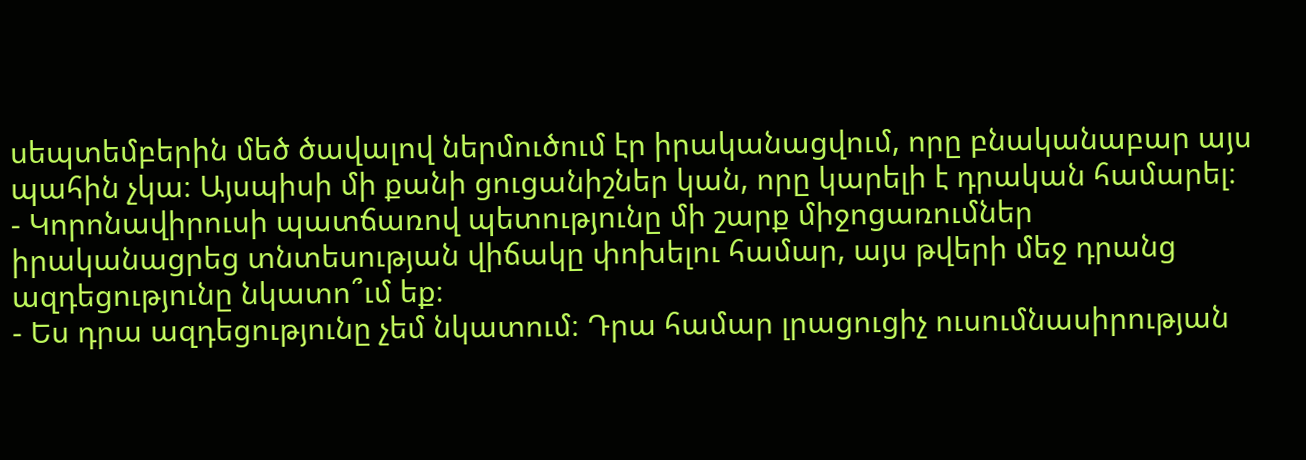սեպտեմբերին մեծ ծավալով ներմուծում էր իրականացվում, որը բնականաբար այս պահին չկա։ Այսպիսի մի քանի ցուցանիշներ կան, որը կարելի է դրական համարել։
- Կորոնավիրուսի պատճառով պետությունը մի շարք միջոցառումներ իրականացրեց տնտեսության վիճակը փոխելու համար, այս թվերի մեջ դրանց ազդեցությունը նկատո՞ւմ եք։
- Ես դրա ազդեցությունը չեմ նկատում։ Դրա համար լրացուցիչ ուսումնասիրության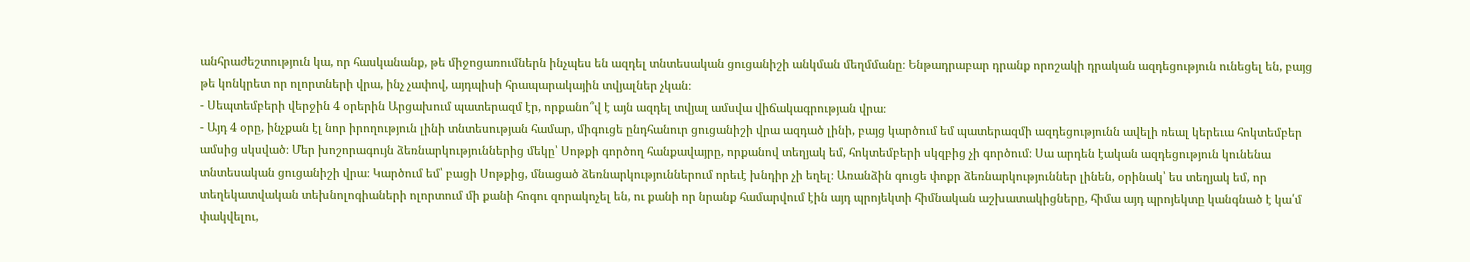անհրաժեշտություն կա, որ հասկանանք, թե միջոցառումներն ինչպես են ազդել տնտեսական ցուցանիշի անկման մեղմմանը։ Ենթադրաբար դրանք որոշակի դրական ազդեցություն ունեցել են, բայց թե կոնկրետ որ ոլորտների վրա, ինչ չափով, այդպիսի հրապարակային տվյալներ չկան։
- Սեպտեմբերի վերջին 4 օրերին Արցախում պատերազմ էր, որքանո՞վ է այն ազդել տվյալ ամսվա վիճակագրության վրա։
- Այդ 4 օրը, ինչքան էլ նոր իրողություն լինի տնտեսության համար, միգուցե ընդհանուր ցուցանիշի վրա ազդած լինի, բայց կարծում եմ պատերազմի ազդեցությունն ավելի ռեալ կերեւա հոկտեմբեր ամսից սկսված։ Մեր խոշորագույն ձեռնարկություններից մեկը՝ Սոթքի գործող հանքավայրը, որքանով տեղյակ եմ, հոկտեմբերի սկզբից չի գործում։ Սա արդեն էական ազդեցություն կունենա տնտեսական ցուցանիշի վրա։ Կարծում եմ՝ բացի Սոթքից, մնացած ձեռնարկություններում որեւէ խնդիր չի եղել։ Առանձին գուցե փոքր ձեռնարկություններ լինեն, օրինակ՝ ես տեղյակ եմ, որ տեղեկատվական տեխնոլոգիաների ոլորտում մի քանի հոգու զորակոչել են, ու քանի որ նրանք համարվում էին այդ պրոյեկտի հիմնական աշխատակիցները, հիմա այդ պրոյեկտը կանգնած է կա՛մ փակվելու,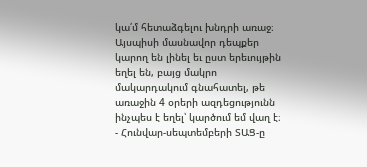կա՛մ հետաձգելու խնդրի առաջ։ Այսպիսի մասնավոր դեպքեր կարող են լինել եւ ըստ երեւույթին եղել են, բայց մակրո մակարդակում գնահատել, թե առաջին 4 օրերի ազդեցությունն ինչպես է եղել՝ կարծում եմ վաղ է։
- Հունվար-սեպտեմբերի ՏԱՑ-ը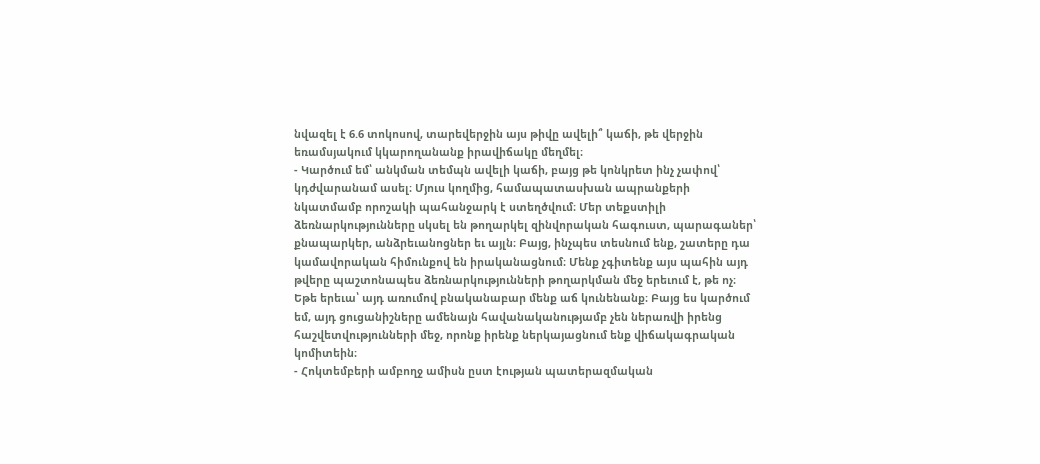նվազել է 6.6 տոկոսով, տարեվերջին այս թիվը ավելի՞ կաճի, թե վերջին եռամսյակում կկարողանանք իրավիճակը մեղմել։
- Կարծում եմ՝ անկման տեմպն ավելի կաճի, բայց թե կոնկրետ ինչ չափով՝ կդժվարանամ ասել։ Մյուս կողմից, համապատասխան ապրանքերի նկատմամբ որոշակի պահանջարկ է ստեղծվում։ Մեր տեքստիլի ձեռնարկությունները սկսել են թողարկել զինվորական հագուստ, պարագաներ՝ քնապարկեր, անձրեւանոցներ եւ այլն։ Բայց, ինչպես տեսնում ենք, շատերը դա կամավորական հիմունքով են իրականացնում։ Մենք չգիտենք այս պահին այդ թվերը պաշտոնապես ձեռնարկությունների թողարկման մեջ երեւում է, թե ոչ։ Եթե երեւա՝ այդ առումով բնականաբար մենք աճ կունենանք։ Բայց ես կարծում եմ, այդ ցուցանիշները ամենայն հավանականությամբ չեն ներառվի իրենց հաշվետվությունների մեջ, որոնք իրենք ներկայացնում ենք վիճակագրական կոմիտեին։
- Հոկտեմբերի ամբողջ ամիսն ըստ էության պատերազմական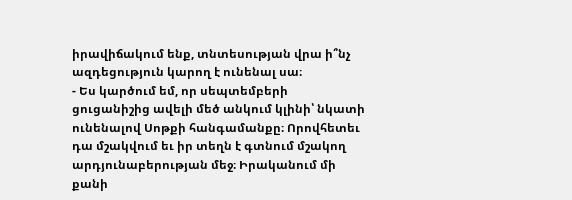իրավիճակում ենք, տնտեսության վրա ի՞նչ ազդեցություն կարող է ունենալ սա։
- Ես կարծում եմ, որ սեպտեմբերի ցուցանիշից ավելի մեծ անկում կլինի՝ նկատի ունենալով Սոթքի հանգամանքը։ Որովհետեւ դա մշակվում եւ իր տեղն է գտնում մշակող արդյունաբերության մեջ։ Իրականում մի քանի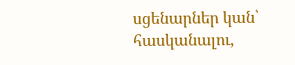սցենարներ կան՝ հասկանալու,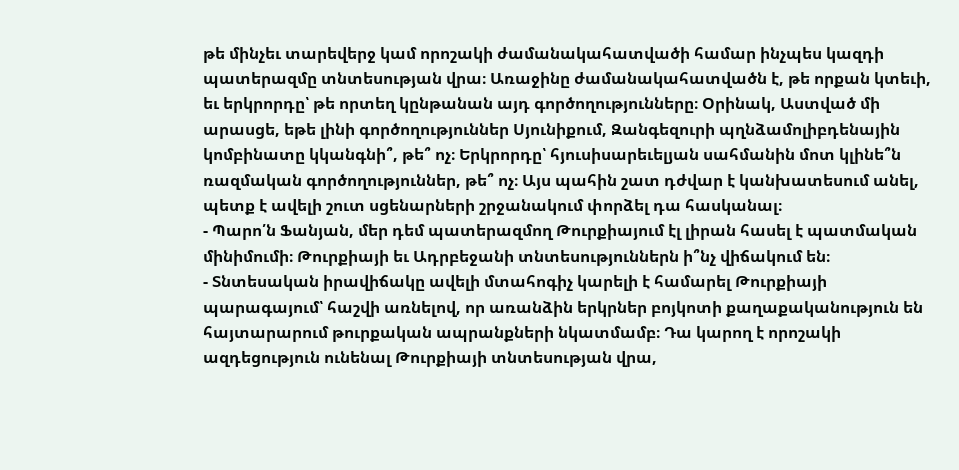թե մինչեւ տարեվերջ կամ որոշակի ժամանակահատվածի համար ինչպես կազդի պատերազմը տնտեսության վրա։ Առաջինը ժամանակահատվածն է, թե որքան կտեւի, եւ երկրորդը՝ թե որտեղ կընթանան այդ գործողությունները։ Օրինակ, Աստված մի արասցե, եթե լինի գործողություններ Սյունիքում, Զանգեզուրի պղնձամոլիբդենային կոմբինատը կկանգնի՞, թե՞ ոչ։ Երկրորդը՝ հյուսիսարեւելյան սահմանին մոտ կլինե՞ն ռազմական գործողություններ, թե՞ ոչ։ Այս պահին շատ դժվար է կանխատեսում անել, պետք է ավելի շուտ սցենարների շրջանակում փորձել դա հասկանալ։
- Պարո՛ն Ֆանյան, մեր դեմ պատերազմող Թուրքիայում էլ լիրան հասել է պատմական մինիմումի։ Թուրքիայի եւ Ադրբեջանի տնտեսություններն ի՞նչ վիճակում են։
- Տնտեսական իրավիճակը ավելի մտահոգիչ կարելի է համարել Թուրքիայի պարագայում՝ հաշվի առնելով, որ առանձին երկրներ բոյկոտի քաղաքականություն են հայտարարում թուրքական ապրանքների նկատմամբ։ Դա կարող է որոշակի ազդեցություն ունենալ Թուրքիայի տնտեսության վրա,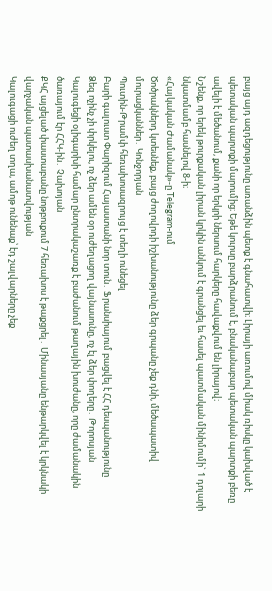բայց այդ ազդեցությունը առանձին պետք է գնահատվի։ Լիրայի առումով միակ ռիսկը կախված է պետական պարտքի մարումից։ Եթե կուրսը բարձրանում է, բնականաբար պետական պարտքի բեռը ավելի է մեծանում, քանի որ երկրի ներսում հարկերը հավաքվում են լիրայով։
Նշենք, որ երեկ թուրքական լիրան կրկին անկում է գրանցել եւ հասել պատմական մինիմումի` 1 դոլարի նկատմամբ հասնելով 8-ի։
«Հայկական Ժամանակ»-ը Telegram-ում
Ծոծրակներդ կտեսնեք, բայց ժողովրդի իշխանությունը ձեր գրպանը չեք դնի, մեծապատիվ մուրացկաններ․ Կոնջորյան
Պուտին-Թրամփ հեռախոսազրույց է տեղի ունեցել
Բարի գալուստ Փարիզում Հայաստանի նոր տուն․ Ֆրանսիայում բացվել է ՀՀ դեսպանությունը
Ձեզ ոչինչ չի փրկելու, ոչ ձեր ամեն օր ուժեղացող վայնասունը, ոչ էլ ձեր փողերը․ Թորոսյան
Կալուգեցի օլիգարխի համար ընտրակաշառք է բաժանում թաղային խուժանը, որը ժամանակին ծառայում էր ՀՀԿ-ին․ Չախոյան
ՔԿՀ այցելած փաստաբանը նոթբուքում 7 հեռախոս է թաքցրել․ Մինասյանը ենթարկվել է կրկնակի վարչական պատասխանատվության
Կալուգացի ուժեղ տղա, ամոթ ունենաք՝ էդ շալվարները չեք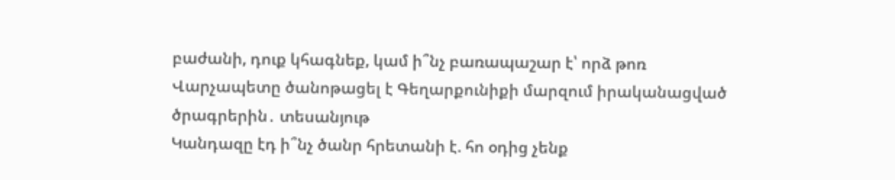բաժանի, դուք կհագնեք, կամ ի՞նչ բառապաշար է՝ որձ թոռ
Վարչապետը ծանոթացել է Գեղարքունիքի մարզում իրականացված ծրագրերին․ տեսանյութ
Կանդազը էդ ի՞նչ ծանր հրետանի է. հո օդից չենք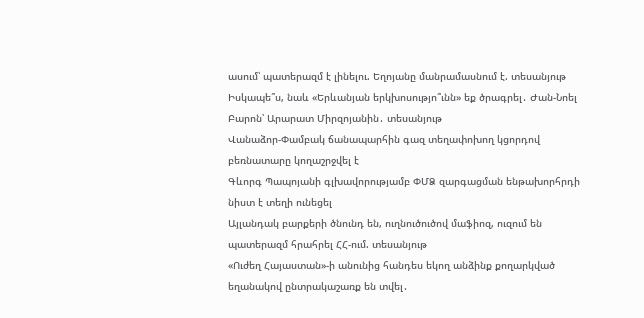ասում՝ պատերազմ է լինելու. Եղոյանը մանրամասնում է. տեսանյութ
Իսկապե՞ս, նաև «Երևանյան երկխոսությո՞ւնն» եք ծրագրել․ Ժան-Նոել Բարոն՝ Արարատ Միրզոյանին․ տեսանյութ
Վանաձոր-Փամբակ ճանապարհին գազ տեղափոխող կցորդով բեռնատարը կողաշրջվել է
Գևորգ Պապոյանի գլխավորությամբ ՓՄՁ զարգացման ենթախորհրդի նիստ է տեղի ունեցել
Այլանդակ բարքերի ծնունդ են, ուղնուծուծով մաֆիոզ, ուզում են պատերազմ հրահրել ՀՀ-ում. տեսանյութ
«Ուժեղ Հայաստան»-ի անունից հանդես եկող անձինք քողարկված եղանակով ընտրակաշառք են տվել․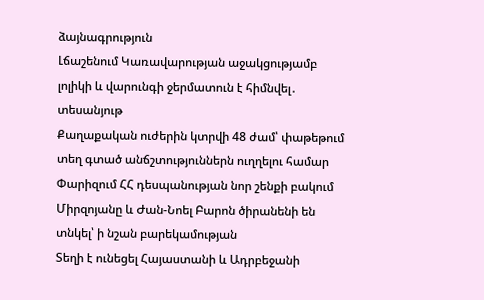ձայնագրություն
Լճաշենում Կառավարության աջակցությամբ լոլիկի և վարունգի ջերմատուն է հիմնվել․ տեսանյութ
Քաղաքական ուժերին կտրվի 48 ժամ՝ փաթեթում տեղ գտած անճշտություններն ուղղելու համար
Փարիզում ՀՀ դեսպանության նոր շենքի բակում Միրզոյանը և Ժան-Նոել Բարոն ծիրանենի են տնկել՝ ի նշան բարեկամության
Տեղի է ունեցել Հայաստանի և Ադրբեջանի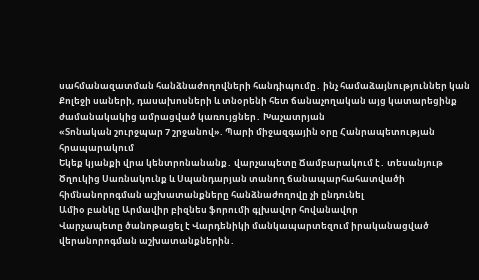սահմանազատման հանձնաժողովների հանդիպումը․ ինչ համաձայնություններ կան
Քոլեջի սաների, դասախոսների և տնօրենի հետ ճանաչողական այց կատարեցինք ժամանակակից ամրացված կառույցներ․ Խաչատրյան
«Տոնական շուրջպար 7 շրջանով». Պարի միջազգային օրը Հանրապետության հրապարակում
Եկեք կյանքի վրա կենտրոնանանք․ վարչապետը Ճամբարակում է․ տեսանյութ
Ծղուկից Սառնակունք և Սպանդարյան տանող ճանապարհահատվածի հիմնանորոգման աշխատանքները հանձնաժողովը չի ընդունել
Ամիօ բանկը Արմավիր բիզնես ֆորումի գլխավոր հովանավոր
Վարչապետը ծանոթացել է Վարդենիկի մանկապարտեզում իրականացված վերանորոգման աշխատանքներին․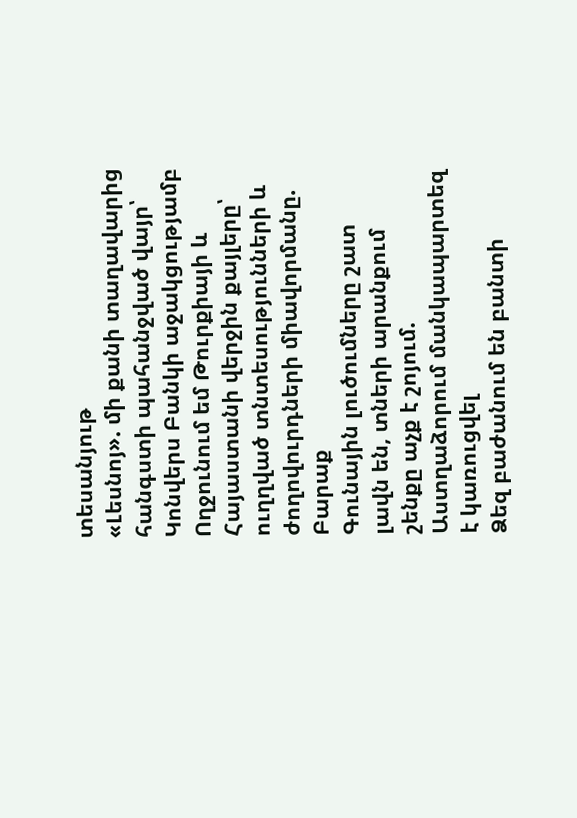տեսանյութ
«Լեսնոյ». մի քանի տաղավարից հանգստի պահանջված վայր՝ Կոնվերս Բանկի աջակցությամբ
Ողջունում եմ Թուրքիայի և Հայաստանի վերջին քայլերը՝ ուղղված տնտեսությունների և ժողովուրդների միավորմանը. Բարաք
Գունային լուծումները շատ լավն են, տների արանքում շենքը աչք է շոյում. Աստղաձորում մանկապարտեզ է կառուցվել
Ձեզ բաժանում են բանտի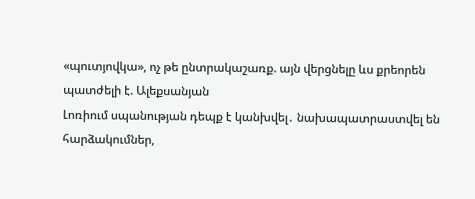«պուտյովկա», ոչ թե ընտրակաշառք. այն վերցնելը ևս քրեորեն պատժելի է. Ալեքսանյան
Լոռիում սպանության դեպք է կանխվել․ նախապատրաստվել են հարձակումներ,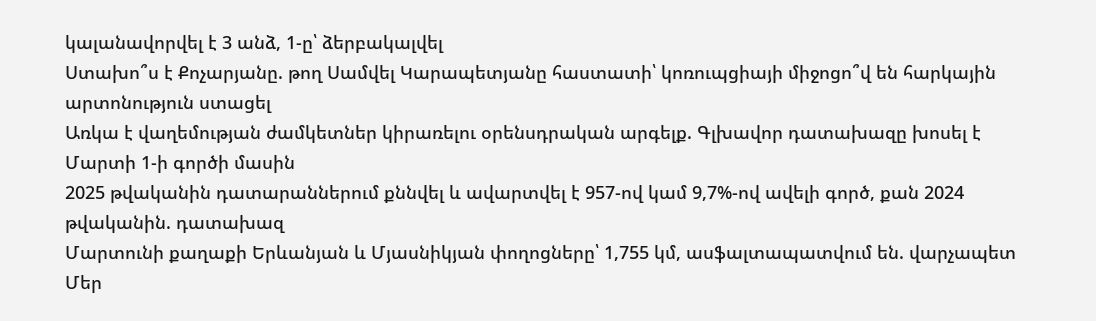կալանավորվել է 3 անձ, 1-ը՝ ձերբակալվել
Ստախո՞ս է Քոչարյանը. թող Սամվել Կարապետյանը հաստատի՝ կոռուպցիայի միջոցո՞վ են հարկային արտոնություն ստացել
Առկա է վաղեմության ժամկետներ կիրառելու օրենսդրական արգելք. Գլխավոր դատախազը խոսել է Մարտի 1-ի գործի մասին
2025 թվականին դատարաններում քննվել և ավարտվել է 957-ով կամ 9,7%-ով ավելի գործ, քան 2024 թվականին. դատախազ
Մարտունի քաղաքի Երևանյան և Մյասնիկյան փողոցները՝ 1,755 կմ, ասֆալտապատվում են. վարչապետ
Մեր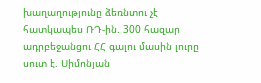խաղաղությունը ձեռնտու չէ հատկապես ՌԴ-ին. 300 հազար ադրբեջանցու ՀՀ գալու մասին լուրը սուտ է. Սիմոնյան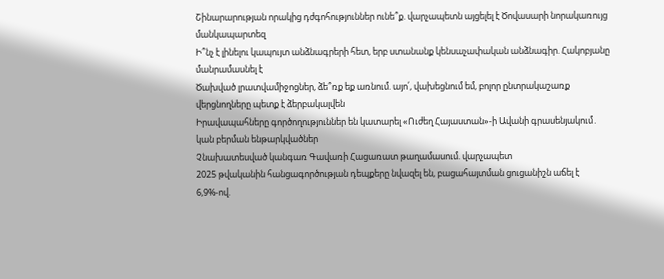Շինարարության որակից դժգոհություններ ունե՞ք. վարչապետն այցելել է Ծովասարի նորակառույց մանկապարտեզ
Ի՞նչ է լինելու կապույտ անձնագրերի հետ, երբ ստանանք կենսաչափական անձնագիր. Հակոբյանը մանրամասնել է
Ծախված լրատվամիջոցներ, ձե՞ռք եք առնում. այո՛, վախեցնում եմ, բոլոր ընտրակաշառք վերցնողները պետք է ձերբակալվեն
Իրավապահները գործողություններ են կատարել «Ուժեղ Հայաստան»-ի Ավանի գրասենյակում․ կան բերման ենթարկվածներ
Չնախատեսված կանգառ Գավառի Հացառատ թաղամասում. վարչապետ
2025 թվականին հանցագործության դեպքերը նվազել են, բացահայտման ցուցանիշն աճել է 6,9%-ով.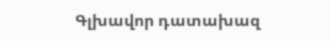Գլխավոր դատախազ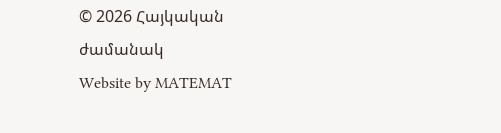© 2026 Հայկական ժամանակ
Website by MATEMAT